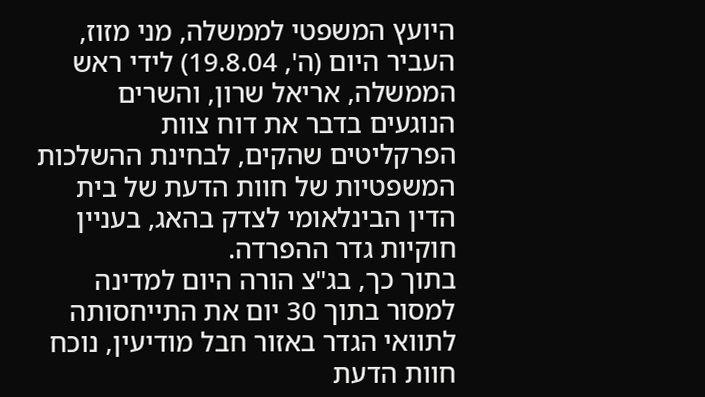היועץ המשפטי לממשלה, מני מזוז, העביר היום (ה', 19.8.04) לידי ראש הממשלה, אריאל שרון, והשרים הנוגעים בדבר את דוח צוות הפרקליטים שהקים, לבחינת ההשלכות המשפטיות של חוות הדעת של בית הדין הבינלאומי לצדק בהאג, בעניין חוקיות גדר ההפרדה.
בתוך כך, בג"צ הורה היום למדינה למסור בתוך 30 יום את התייחסותה לתוואי הגדר באזור חבל מודיעין, נוכח חוות הדעת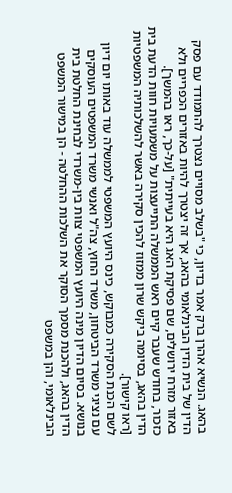בהאג. הנשיא אהרן ברק אמר בדיון, כי "בשלב מסויים נצטרך להתמודד עם פסק הדין של בית הדין הבינלאומי בהאג, אך זה יצטרך להיות באזורים הכפריים ולא באזור מזרח ירושלים, שם פסיקת האג היא בעייתית" [על-כך, ראו בהמשך].
כזכור, בחודש שעבר קיים ראש הממשלה התייעצות על משמעויות חוות הדעת בית הדין בהאג, בסיומה ביקש שרון ממזוז להכין סקירה באשר להשלכותיה המשפטיות [ראו קישור].
לשם הכנת הסקירה כמבוקש, כינס היועץ המשפטי לממשלה עוד באותו יום דיון עם נציגי משרד הביטחון, משרד החוץ, צה"ל ואנשי משרד המשפטים העוסקים בנושא. בסיום הדיון מינה היועץ המשפטי צוות בין-משרדי לבחינת החלטת בית הדין בהאג, ולהכנת מסמך הסוקר את השלכות ההחלטה - הן במישור המשפט הבינלאומי, והן במשפט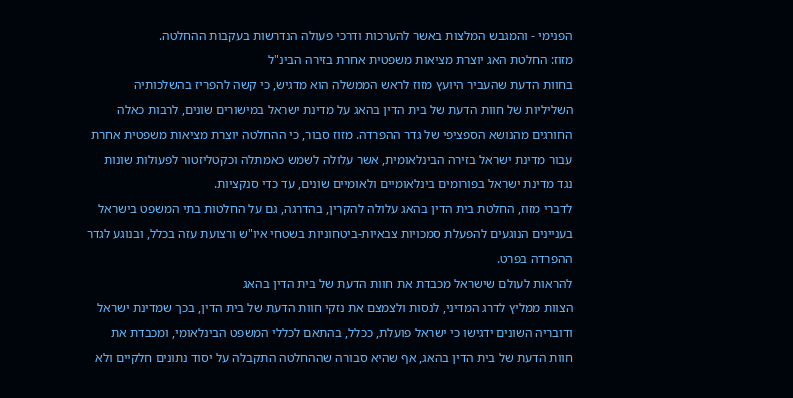הפנימי - והמגבש המלצות באשר להערכות ודרכי פעולה הנדרשות בעקבות ההחלטה.
מזוז: החלטת האג יוצרת מציאות משפטית אחרת בזירה הבינ"ל
בחוות הדעת שהעביר היועץ מזוז לראש הממשלה הוא מדגיש, כי קשה להפריז בהשלכותיה השליליות של חוות הדעת של בית הדין בהאג על מדינת ישראל במישורים שונים, לרבות כאלה החורגים מהנושא הספציפי של גדר ההפרדה. מזוז סבור, כי ההחלטה יוצרת מציאות משפטית אחרת עבור מדינת ישראל בזירה הבינלאומית, אשר עלולה לשמש כאמתלה וכקטליזטור לפעולות שונות נגד מדינת ישראל בפורומים בינלאומיים ולאומיים שונים, עד כדי סנקציות.
לדברי מזוז, החלטת בית הדין בהאג עלולה להקרין, בהדרגה, גם על החלטות בתי המשפט בישראל בעניינים הנוגעים להפעלת סמכויות צבאיות-ביטחוניות בשטחי איו"ש ורצועת עזה בכלל, ובנוגע לגדר ההפרדה בפרט.
להראות לעולם שישראל מכבדת את חוות הדעת של בית הדין בהאג
הצוות ממליץ לדרג המדיני, לנסות ולצמצם את נזקי חוות הדעת של בית הדין, בכך שמדינת ישראל ודובריה השונים ידגישו כי ישראל פועלת, ככלל, בהתאם לכללי המשפט הבינלאומי, ומכבדת את חוות הדעת של בית הדין בהאג, אף שהיא סבורה שההחלטה התקבלה על יסוד נתונים חלקיים ולא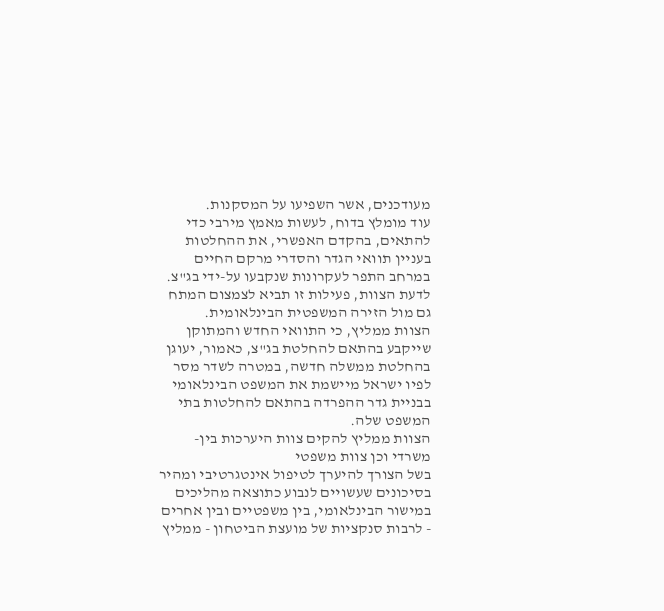מעודכנים, אשר השפיעו על המסקנות.
עוד מומלץ בדוח, לעשות מאמץ מירבי כדי להתאים, בהקדם האפשרי, את ההחלטות בעניין תוואי הגדר והסדרי מרקם החיים במרחב התפר לעקרונות שנקבעו על-ידי בג"צ. לדעת הצוות, פעילות זו תביא לצמצום המתח גם מול הזירה המשפטית הבינלאומית.
הצוות ממליץ, כי התוואי החדש והמתוקן שייקבע בהתאם להחלטת בג"צ, כאמור, יעוגן בהחלטת ממשלה חדשה, במטרה לשדר מסר לפיו ישראל מיישמת את המשפט הבינלאומי בבניית גדר ההפרדה בהתאם להחלטות בתי המשפט שלה.
הצוות ממליץ להקים צוות היערכות בין-משרדי וכן צוות משפטי
בשל הצורך להיערך לטיפול אינטגרטיבי ומהיר בסיכונים שעשויים לנבוע כתוצאה מהליכים במישור הבינלאומי, בין משפטיים ובין אחרים - לרבות סנקציות של מועצת הביטחון - ממליץ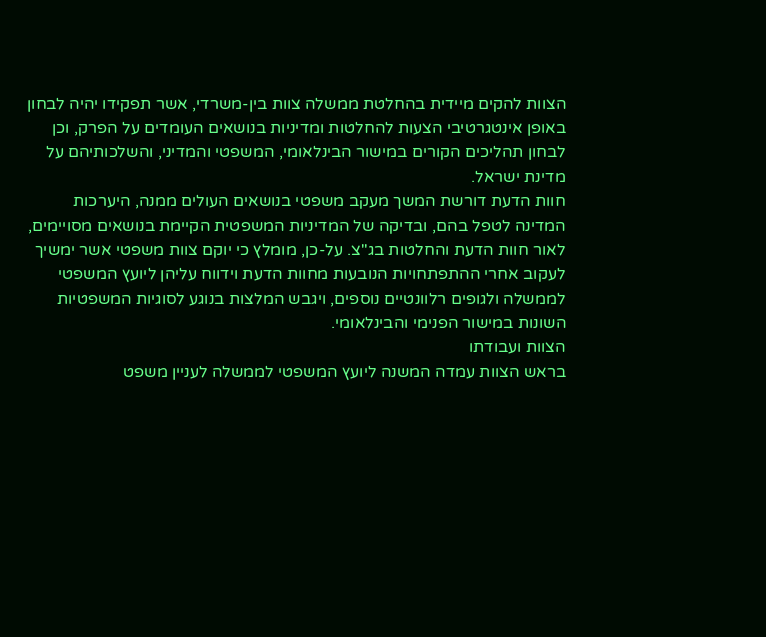הצוות להקים מיידית בהחלטת ממשלה צוות בין-משרדי, אשר תפקידו יהיה לבחון באופן אינטגרטיבי הצעות להחלטות ומדיניות בנושאים העומדים על הפרק, וכן לבחון תהליכים הקורים במישור הבינלאומי, המשפטי והמדיני, והשלכותיהם על מדינת ישראל.
חוות הדעת דורשת המשך מעקב משפטי בנושאים העולים ממנה, היערכות המדינה לטפל בהם, ובדיקה של המדיניות המשפטית הקיימת בנושאים מסויימים, לאור חוות הדעת והחלטות בג"צ. על-כן, מומלץ כי יוקם צוות משפטי אשר ימשיך לעקוב אחרי ההתפתחויות הנובעות מחוות הדעת וידווח עליהן ליועץ המשפטי לממשלה ולגופים רלוונטיים נוספים, ויגבש המלצות בנוגע לסוגיות המשפטיות השונות במישור הפנימי והבינלאומי.
הצוות ועבודתו
בראש הצוות עמדה המשנה ליועץ המשפטי לממשלה לעניין משפט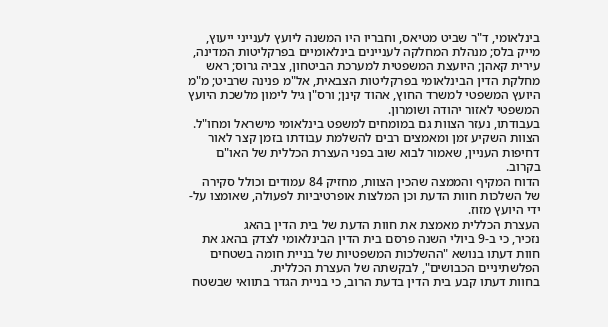בינלאומי, ד"ר שביט מטיאס, וחבריו היו המשנה ליועץ לענייני ייעוץ, מייק בלס; מנהלת המחלקה לעניינים בינלאומיים בפרקליטות המדינה, עירית קאהן; היועצת המשפטית למערכת הביטחון, צביה גרוס; ראש מחלקת הדין הבינלאומי בפרקליטות הצבאית, אל"מ פנינה שרביט; מ"מ היועץ המשפטי למשרד החוץ, אהוד קינן; ורס"ן גיל לימון מלשכת היועץ המשפטי לאזור יהודה ושומרון.
בעבודתו, נעזר הצוות גם במומחים למשפט בינלאומי מישראל ומחו"ל. הצוות השקיע זמן ומאמצים רבים להשלמת עבודתו בזמן קצר לאור דחיפות העניין, שאמור לבוא שוב בפני העצרת הכללית של האו"ם בקרוב.
הדוח המקיף והממצה שהכין הצוות, מחזיק 84 עמודים וכולל סקירה של השלכות חוות הדעת וכן המלצות אופרטיביות לפעולה, שאומצו על-ידי היועץ מזוז.
העצרת הכללית מאמצת את חוות הדעת של בית הדין בהאג
נזכיר, כי ב-9 ביולי השנה פרסם בית הדין הבינלאומי לצדק בהאג את חוות דעתו בנושא "ההשלכות המשפטיות של בניית חומה בשטחים הפלשתיניים הכבושים", לבקשתה של העצרת הכללית.
בחוות דעתו קבע בית הדין בדעת הרוב, כי בניית הגדר בתוואי שבשטח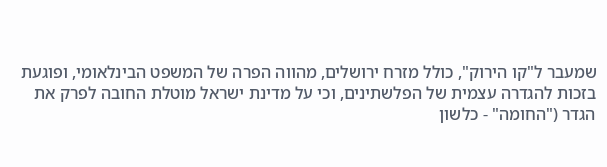שמעבר ל"קו הירוק", כולל מזרח ירושלים, מהווה הפרה של המשפט הבינלאומי, ופוגעת בזכות להגדרה עצמית של הפלשתינים, וכי על מדינת ישראל מוטלת החובה לפרק את הגדר ("החומה" - כלשון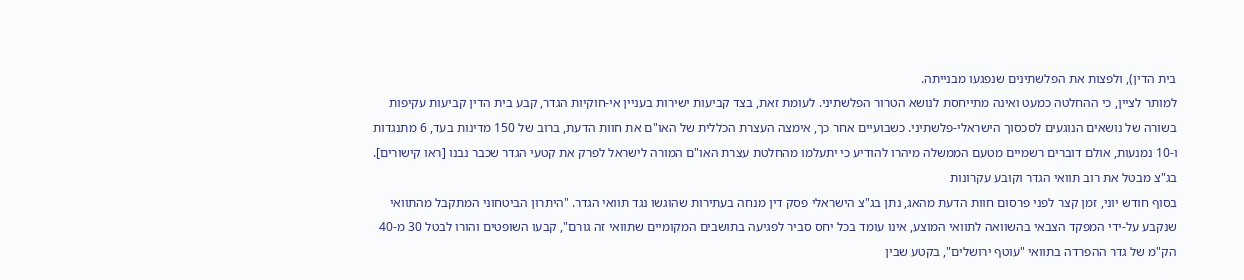בית הדין), ולפצות את הפלשתינים שנפגעו מבנייתה.
למותר לציין, כי ההחלטה כמעט ואינה מתייחסת לנושא הטרור הפלשתיני. לעומת זאת, בצד קביעות ישירות בעניין אי-חוקיות הגדר, קבע בית הדין קביעות עקיפות בשורה של נושאים הנוגעים לסכסוך הישראלי-פלשתיני. כשבועיים אחר כך, אימצה העצרת הכללית של האו"ם את חוות הדעת, ברוב של 150 מדינות בעד, 6 מתנגדות ו-10 נמנעות, אולם דוברים רשמיים מטעם הממשלה מיהרו להודיע כי יתעלמו מהחלטת עצרת האו"ם המורה לישראל לפרק את קטעי הגדר שכבר נבנו [ראו קישורים].
בג"צ מבטל את רוב תוואי הגדר וקובע עקרונות
בסוף חודש יוני, זמן קצר לפני פרסום חוות הדעת מהאג, נתן בג"צ הישראלי פסק דין מנחה בעתירות שהוגשו נגד תוואי הגדר. "היתרון הביטחוני המתקבל מהתוואי שנקבע על-ידי המפקד הצבאי בהשוואה לתוואי המוצע, אינו עומד בכל יחס סביר לפגיעה בתושבים המקומיים שתוואי זה גורם", קבעו השופטים והורו לבטל 30 מ-40 הק"מ של גדר ההפרדה בתוואי "עוטף ירושלים", בקטע שבין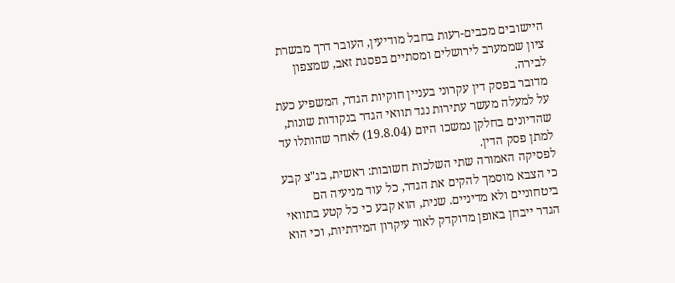היישובים מכבים-רעות בחבל מודיעין, העובר דרך מבשרת ציון שממערב לירושלים ומסתיים בפסגת זאב, שמצפון לבירה.
מדובר בפסק דין עקרוני בעניין חוקיות הגדר, המשפיע כעת על למעלה מעשר עתירות נגד תוואי הגדר בנקודות שונות, שהדיונים בחלקן נמשכו היום (19.8.04) לאחר שהותלו עד למתן פסק הדין.
לפסיקה האמורה שתי השלכות חשובות: ראשית, בג"צ קבע כי הצבא מוסמך להקים את הגדר, כל עוד מניעיה הם ביטחוניים ולא מדיניים. שנית, הוא קבע כי כל קטע בתוואי הגדר ייבחן באופן מדוקדק לאור עיקרון המידתיות, וכי הוא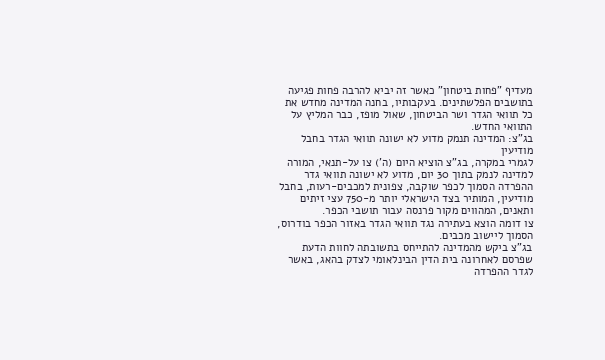מעדיף "פחות ביטחון" כאשר זה יביא להרבה פחות פגיעה בתושבים הפלשתינים. בעקבותיו, בחנה המדינה מחדש את כל תוואי הגדר ושר הביטחון, שאול מופז, כבר המליץ על התוואי החדש.
בג"צ: המדינה תנמק מדוע לא ישונה תוואי הגדר בחבל מודיעין
לגמרי במקרה, בג"צ הוציא היום (ה') צו על-תנאי, המורה למדינה לנמק בתוך 30 יום, מדוע לא ישונה תוואי גדר ההפרדה הסמוך לכפר שוקבה, צפונית למכבים-רעות, בחבל מודיעין, המותיר בצד הישראלי יותר מ-750 עצי זיתים ותאנים, המהווים מקור פרנסה עבור תושבי הכפר.
צו דומה הוצא בעתירה נגד תוואי הגדר באזור הכפר בודרוס, הסמוך ליישוב מכבים.
בג"צ ביקש מהמדינה להתייחס בתשובתה לחוות הדעת שפרסם לאחרונה בית הדין הבינלאומי לצדק בהאג, באשר לגדר ההפרדה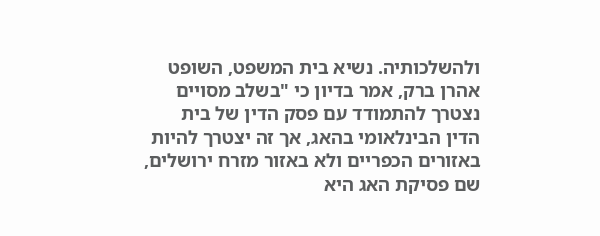ולהשלכותיה. נשיא בית המשפט, השופט אהרן ברק, אמר בדיון כי "בשלב מסויים נצטרך להתמודד עם פסק הדין של בית הדין הבינלאומי בהאג, אך זה יצטרך להיות באזורים הכפריים ולא באזור מזרח ירושלים, שם פסיקת האג היא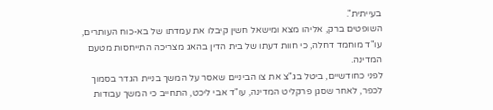בעייתית".
השופטים ברק, אליהו מצא ומישאל חשין קיבלו את עמדתו של בא-כוח העותרים, עו"ד מוחמד דחלה, כי חוות דעתו של בית הדין בהאג מצריכה התייחסות מטעם המדינה.
לפני כחודשיים, ביטל בג"צ את צו הביניים שאסר על המשך בניית הגדר בסמוך לכפר, לאחר שסגן פרקליט המדינה, עו"ד אבי ליכט, התחייב כי המשך עבודות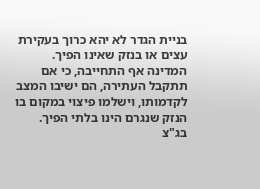בניית הגדר לא יהא כרוך בעקירת עצים או בנזק שאינו הפיך. המדינה אף התחייבה, כי אם תתקבל העתירה, הם ישיבו המצב לקדמותו, וישלמו פיצוי במקום בו הנזק שנגרם הינו בלתי הפיך.
בג"צ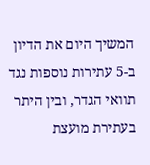המשיך היום את הדיון ב-5 עתירות נוספות נגד תוואי הגדר, ובין היתר בעתירת מועצת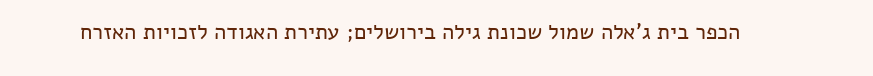הכפר בית ג'אלה שמול שכונת גילה בירושלים; עתירת האגודה לזכויות האזרח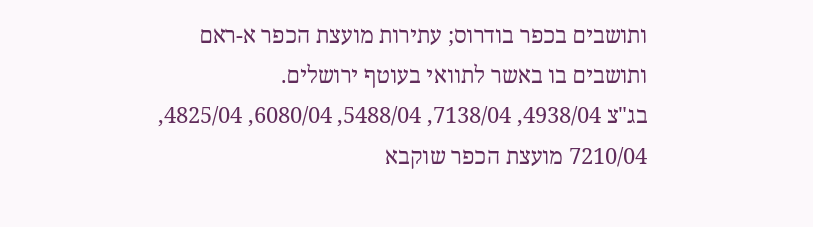ותושבים בכפר בודרוס; עתירות מועצת הכפר א-ראם ותושבים בו באשר לתוואי בעוטף ירושלים.
בג"צ 4938/04, 7138/04, 5488/04, 6080/04, 4825/04, 7210/04 מועצת הכפר שוקבא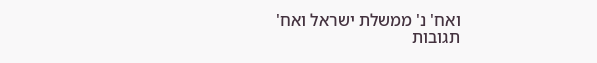ואח' נ' ממשלת ישראל ואח'
תגובות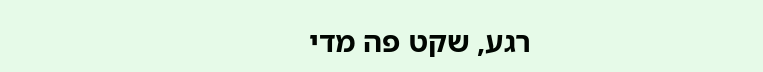רגע, שקט פה מדי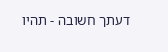דעתך חשובה - תהיו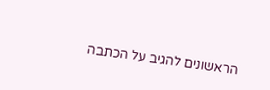הראשונים להגיב על הכתבה